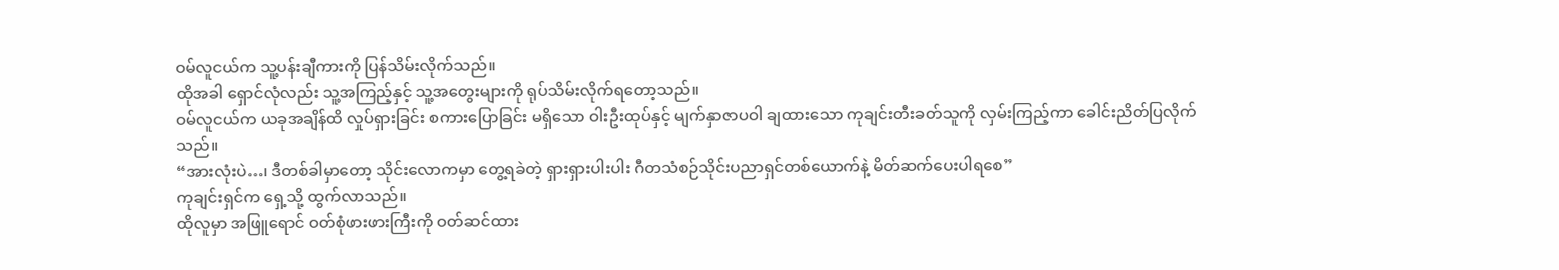ဝမ်လူငယ်က သူ့ပန်းချီကားကို ပြန်သိမ်းလိုက်သည်။
ထိုအခါ ရှောင်လုံလည်း သူ့အကြည့်နှင့် သူ့အတွေးများကို ရုပ်သိမ်းလိုက်ရတော့သည်။
ဝမ်လူငယ်က ယခုအချိန်ထိ လှုပ်ရှားခြင်း စကားပြောခြင်း မရှိသော ဝါးဦးထုပ်နှင့် မျက်နှာဇာပဝါ ချထားသော ကုချင်းတီးခတ်သူကို လှမ်းကြည့်ကာ ခေါင်းညိတ်ပြလိုက်သည်။
“အားလုံးပဲ…၊ ဒီတစ်ခါမှာတော့ သိုင်းလောကမှာ တွေ့ရခဲတဲ့ ရှားရှားပါးပါး ဂီတသံစဉ်သိုင်းပညာရှင်တစ်ယောက်နဲ့ မိတ်ဆက်ပေးပါရစေ”
ကုချင်းရှင်က ရှေ့သို့ ထွက်လာသည်။
ထိုလူမှာ အဖြူရောင် ဝတ်စုံဖားဖားကြီးကို ဝတ်ဆင်ထား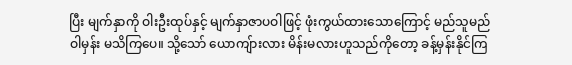ပြီး မျက်နှာကို ဝါးဦးထုပ်နှင့် မျက်နှာဇာပဝါဖြင့် ဖုံးကွယ်ထားသောကြောင့် မည်သူမည်ဝါမှန်း မသိကြပေ။ သို့သော် ယောကျ်ားလား မိန်းမလားဟူသည်ကိုတော့ ခန့်မှန်းနိုင်ကြ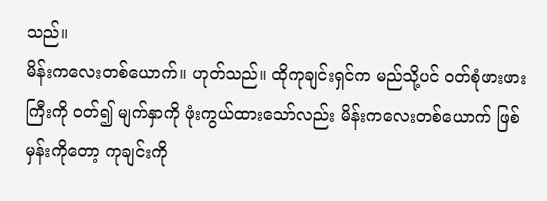သည်။
မိန်းကလေးတစ်ယောက်။ ဟုတ်သည်။ ထိုကုချင်းရှင်က မည်သို့ပင် ဝတ်စုံဖားဖားကြီးကို ဝတ်၍ မျက်နှာကို ဖုံးကွယ်ထားသော်လည်း မိန်းကလေးတစ်ယောက် ဖြစ်မှန်းကိုတော့ ကုချင်းကို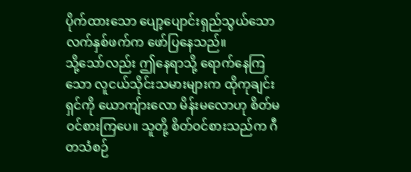ပိုက်ထားသော ပျော့ပျောင်းရှည်သွယ်သော လက်နှစ်ဖက်က ဖော်ပြနေသည်။
သို့သော်လည်း ဤနေရာသို့ ရောက်နေကြသော လူငယ်သိုင်းသမားများက ထိုကုချင်းရှင်ကို ယောကျ်ားလော မိန်းမလောဟု စိတ်မဝင်စားကြပေ။ သူတို့ စိတ်ဝင်စားသည်က ဂီတသံစဉ်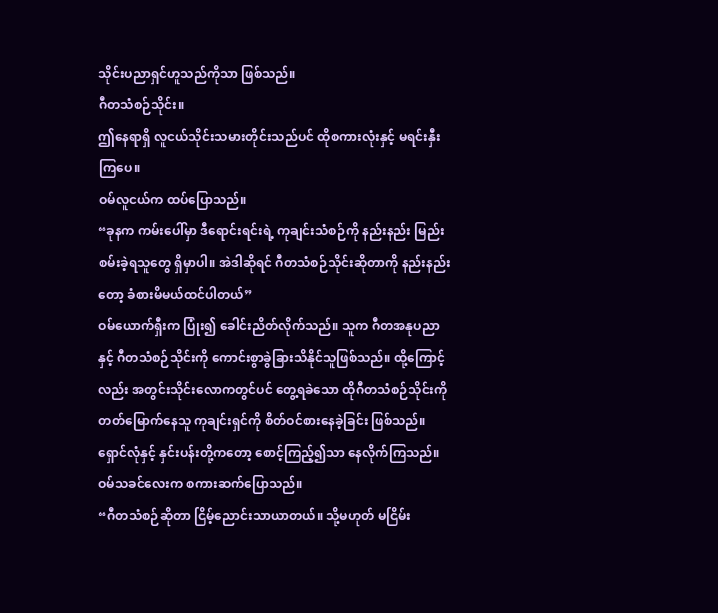သိုင်းပညာရှင်ဟူသည်ကိုသာ ဖြစ်သည်။
ဂီတသံစဉ်သိုင်း။
ဤနေရာရှိ လူငယ်သိုင်းသမားတိုင်းသည်ပင် ထိုစကားလုံးနှင့် မရင်းနှီးကြပေ။
ဝမ်လူငယ်က ထပ်ပြောသည်။
“ခုနက ကမ်းပေါ်မှာ ဒီရောင်းရင်းရဲ့ ကုချင်းသံစဉ်ကို နည်းနည်း မြည်းစမ်းခဲ့ရသူတွေ ရှိမှာပါ။ အဲဒါဆိုရင် ဂီတသံစဉ်သိုင်းဆိုတာကို နည်းနည်းတော့ ခံစားမိမယ်ထင်ပါတယ်”
ဝမ်ယောက်ရှီးက ပြုံး၍ ခေါင်းညိတ်လိုက်သည်။ သူက ဂီတအနုပညာနှင့် ဂီတသံစဉ်သိုင်းကို ကောင်းစွာခွဲခြားသိနိုင်သူဖြစ်သည်။ ထို့ကြောင့်လည်း အတွင်းသိုင်းလောကတွင်ပင် တွေ့ရခဲသော ထိုဂီတသံစဉ်သိုင်းကို တတ်မြောက်နေသူ ကုချင်းရှင်ကို စိတ်ဝင်စားနေခဲ့ခြင်း ဖြစ်သည်။
ရှောင်လုံနှင့် နှင်းပန်းတို့ကတော့ စောင့်ကြည့်၍သာ နေလိုက်ကြသည်။
ဝမ်သခင်လေးက စကားဆက်ပြောသည်။
“ဂီတသံစဉ်ဆိုတာ ငြိမ့်ညောင်းသာယာတယ်။ သို့မဟုတ် မငြိမ်း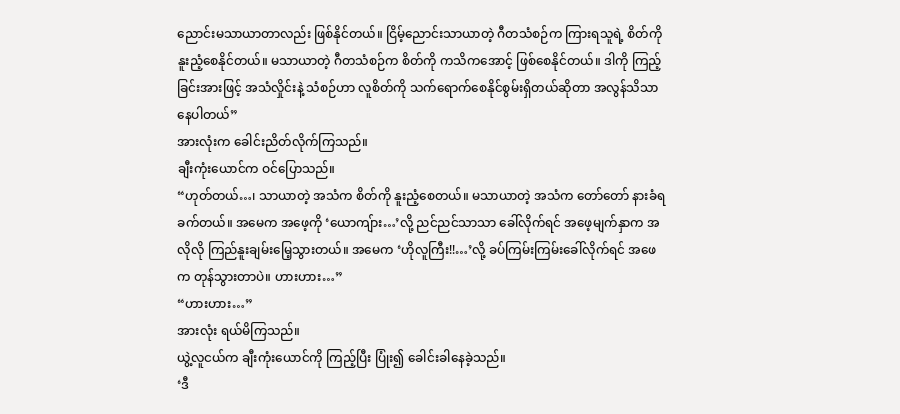ညောင်းမသာယာတာလည်း ဖြစ်နိုင်တယ်။ ငြိမ့်ညောင်းသာယာတဲ့ ဂီတသံစဉ်က ကြားရသူရဲ့ စိတ်ကို နူးညံ့စေနိုင်တယ်။ မသာယာတဲ့ ဂီတသံစဉ်က စိတ်ကို ကသိကအောင့် ဖြစ်စေနိုင်တယ်။ ဒါကို ကြည့်ခြင်းအားဖြင့် အသံလှိုင်းနဲ့ သံစဉ်ဟာ လူစိတ်ကို သက်ရောက်စေနိုင်စွမ်းရှိတယ်ဆိုတာ အလွန်သိသာနေပါတယ်”
အားလုံးက ခေါင်းညိတ်လိုက်ကြသည်။
ချီးကုံးယောင်က ဝင်ပြောသည်။
“ဟုတ်တယ်…၊ သာယာတဲ့ အသံက စိတ်ကို နူးညံ့စေတယ်။ မသာယာတဲ့ အသံက တော်တော် နားခံရခက်တယ်။ အမေက အဖေ့ကို ‘ယောကျ်ား…’လို့ ညင်ညင်သာသာ ခေါ်လိုက်ရင် အဖေ့မျက်နှာက အလိုလို ကြည်နူးချမ်းမြေ့သွားတယ်။ အမေက ‘ဟိုလူကြီး!!…’လို့ ခပ်ကြမ်းကြမ်းခေါ်လိုက်ရင် အဖေက တုန်သွားတာပဲ။ ဟားဟား…”
“ဟားဟား…”
အားလုံး ရယ်မိကြသည်။
ယွဲ့လူငယ်က ချီးကုံးယောင်ကို ကြည့်ပြီး ပြုံး၍ ခေါင်းခါနေခဲ့သည်။
‘ဒီ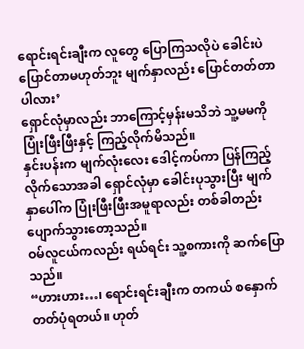ရောင်းရင်းချီးက လူတွေ ပြောကြသလိုပဲ ခေါင်းပဲ ပြောင်တာမဟုတ်ဘူး မျက်နှာလည်း ပြောင်တတ်တာပါလား’
ရှောင်လုံမှာလည်း ဘာကြောင့်မှန်းမသိဘဲ သူ့မမကို ပြုံးဖြီးဖြီးနှင့် ကြည့်လိုက်မိသည်။
နှင်းပန်းက မျက်လုံးလေး ဒေါင့်ကပ်ကာ ပြန်ကြည့်လိုက်သောအခါ ရှောင်လုံမှာ ခေါင်းပုသွားပြီး မျက်နှာပေါ်က ပြုံးဖြီးဖြီးအမူရာလည်း တစ်ခါတည်း ပျောက်သွားတော့သည်။
ဝမ်လူငယ်ကလည်း ရယ်ရင်း သူ့စကားကို ဆက်ပြောသည်။
“ဟားဟား…၊ ရောင်းရင်းချီးက တကယ် စနှောက်တတ်ပုံရတယ်။ ဟုတ်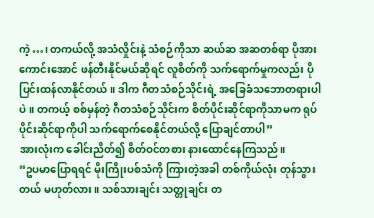ကဲ့…၊ တကယ်လို့ အသံလှိုင်းနဲ့ သံစဉ်ကိုသာ ဆယ်ဆ အဆတစ်ရာ ပိုအားကောင်းအောင် ဖန်တီးနိုင်မယ်ဆိုရင် လူစိတ်ကို သက်ရောက်မှုကလည်း ပိုပြင်းထန်လာနိုင်တယ်။ ဒါက ဂီတသံစဉ်သိုင်းရဲ့ အခြေခံသဘောတရားပါပဲ။ တကယ့် စစ်မှန်တဲ့ ဂီတသံစဉ်သိုင်းက စိတ်ပိုင်းဆိုင်ရာကိုသာမက ရုပ်ပိုင်းဆိုင်ရာကိုပါ သက်ရောက်စေနိုင်တယ်လို့ ပြောချင်တာပါ”
အားလုံးက ခေါင်းညိတ်၍ စိတ်ဝင်တစား နားထောင်နေကြသည်။
“ဥပမာပြောရရင် မိုးကြိုးပစ်သံကို ကြားတဲ့အခါ တစ်ကိုယ်လုံး တုန်သွားတယ် မဟုတ်လား။ သစ်သားချင်း သတ္တုချင်း တ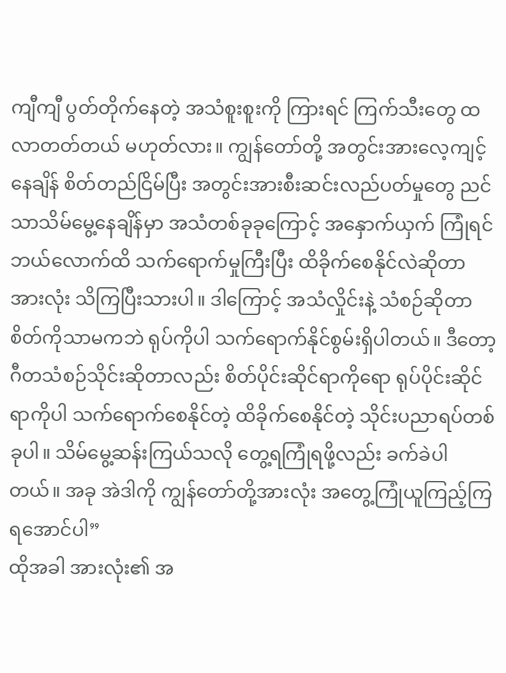ကျီကျီ ပွတ်တိုက်နေတဲ့ အသံစူးစူးကို ကြားရင် ကြက်သီးတွေ ထလာတတ်တယ် မဟုတ်လား။ ကျွန်တော်တို့ အတွင်းအားလေ့ကျင့်နေချိန် စိတ်တည်ငြိမ်ပြီး အတွင်းအားစီးဆင်းလည်ပတ်မှုတွေ ညင်သာသိမ်မွေ့နေချိန်မှာ အသံတစ်ခုခုကြောင့် အနှောက်ယှက် ကြုံရင် ဘယ်လောက်ထိ သက်ရောက်မှုကြီးပြီး ထိခိုက်စေနိုင်လဲဆိုတာ အားလုံး သိကြပြီးသားပါ။ ဒါကြောင့် အသံလှိုင်းနဲ့ သံစဉ်ဆိုတာ စိတ်ကိုသာမကဘဲ ရုပ်ကိုပါ သက်ရောက်နိုင်စွမ်းရှိပါတယ်။ ဒီတော့ ဂီတသံစဉ်သိုင်းဆိုတာလည်း စိတ်ပိုင်းဆိုင်ရာကိုရော ရုပ်ပိုင်းဆိုင်ရာကိုပါ သက်ရောက်စေနိုင်တဲ့ ထိခိုက်စေနိုင်တဲ့ သိုင်းပညာရပ်တစ်ခုပါ။ သိမ်မွေ့ဆန်းကြယ်သလို တွေ့ရကြုံရဖို့လည်း ခက်ခဲပါတယ်။ အခု အဲဒါကို ကျွန်တော်တို့အားလုံး အတွေ့ကြုံယူကြည့်ကြရအောင်ပါ”
ထိုအခါ အားလုံး၏ အ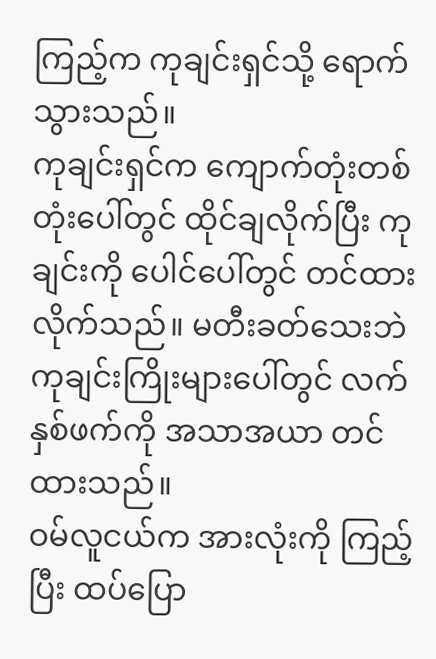ကြည့်က ကုချင်းရှင်သို့ ရောက်သွားသည်။
ကုချင်းရှင်က ကျောက်တုံးတစ်တုံးပေါ်တွင် ထိုင်ချလိုက်ပြီး ကုချင်းကို ပေါင်ပေါ်တွင် တင်ထားလိုက်သည်။ မတီးခတ်သေးဘဲ ကုချင်းကြိုးများပေါ်တွင် လက်နှစ်ဖက်ကို အသာအယာ တင်ထားသည်။
ဝမ်လူငယ်က အားလုံးကို ကြည့်ပြီး ထပ်ပြော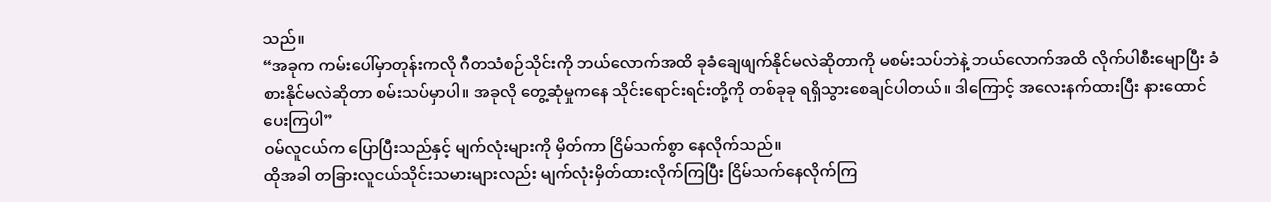သည်။
“အခုက ကမ်းပေါ်မှာတုန်းကလို ဂီတသံစဉ်သိုင်းကို ဘယ်လောက်အထိ ခုခံချေဖျက်နိုင်မလဲဆိုတာကို မစမ်းသပ်ဘဲနဲ့ ဘယ်လောက်အထိ လိုက်ပါစီးမျောပြီး ခံစားနိုင်မလဲဆိုတာ စမ်းသပ်မှာပါ။ အခုလို တွေ့ဆုံမှုကနေ သိုင်းရောင်းရင်းတို့ကို တစ်ခုခု ရရှိသွားစေချင်ပါတယ်။ ဒါကြောင့် အလေးနက်ထားပြီး နားထောင်ပေးကြပါ”
ဝမ်လူငယ်က ပြောပြီးသည်နှင့် မျက်လုံးများကို မှိတ်ကာ ငြိမ်သက်စွာ နေလိုက်သည်။
ထိုအခါ တခြားလူငယ်သိုင်းသမားများလည်း မျက်လုံးမှိတ်ထားလိုက်ကြပြီး ငြိမ်သက်နေလိုက်ကြ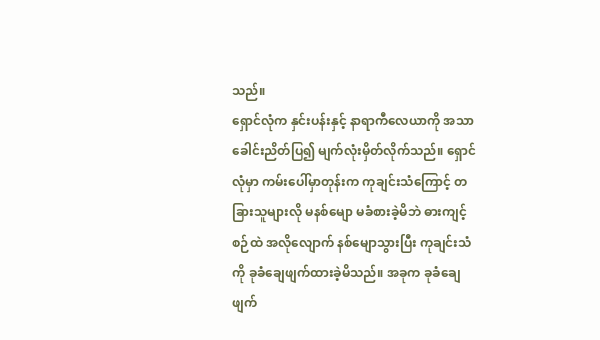သည်။
ရှောင်လုံက နှင်းပန်းနှင့် နာရာကီလေယာကို အသာခေါင်းညိတ်ပြ၍ မျက်လုံးမှိတ်လိုက်သည်။ ရှောင်လုံမှာ ကမ်းပေါ်မှာတုန်းက ကုချင်းသံကြောင့် တခြားသူများလို မနစ်မျော မခံစားခဲ့မိဘဲ ဓားကျင့်စဉ်ထဲ အလိုလျောက် နစ်မျောသွားပြီး ကုချင်းသံကို ခုခံချေဖျက်ထားခဲ့မိသည်။ အခုက ခုခံချေဖျက်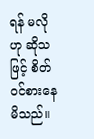ရန် မလိုဟု ဆိုသဖြင့် စိတ်ဝင်စားနေမိသည်။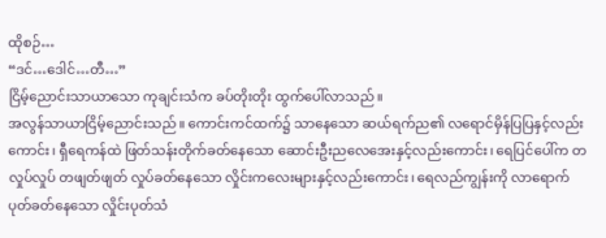ထိုစဉ်…
“ဒင်…ဒေါင်…တီ…”
ငြိမ့်ညောင်းသာယာသော ကုချင်းသံက ခပ်တိုးတိုး ထွက်ပေါ်လာသည်။
အလွန်သာယာငြိမ့်ညောင်းသည်။ ကောင်းကင်ထက်၌ သာနေသော ဆယ်ရက်ည၏ လရောင်မှိန်ပြပြနှင့်လည်းကောင်း၊ ရှီရေကန်ထဲ ဖြတ်သန်းတိုက်ခတ်နေသော ဆောင်းဦးညလေအေးနှင့်လည်းကောင်း၊ ရေပြင်ပေါ်က တလှုပ်လှုပ် တဖျတ်ဖျတ် လှုပ်ခတ်နေသော လှိုင်းကလေးများနှင့်လည်းကောင်း၊ ရေလည်ကျွန်းကို လာရောက်ပုတ်ခတ်နေသော လှိုင်းပုတ်သံ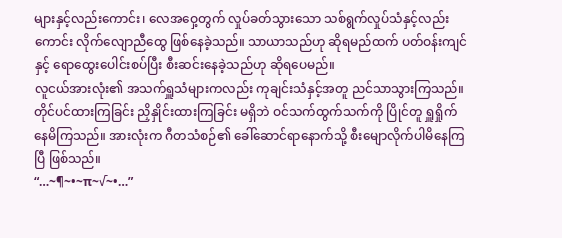များနှင့်လည်းကောင်း၊ လေအဝှေ့တွက် လှုပ်ခတ်သွားသော သစ်ရွက်လှုပ်သံနှင့်လည်းကောင်း လိုက်လျောညီထွေ ဖြစ်နေခဲ့သည်။ သာယာသည်ဟု ဆိုရမည်ထက် ပတ်ဝန်းကျင်နှင့် ရောထွေးပေါင်းစပ်ပြီး စီးဆင်းနေခဲ့သည်ဟု ဆိုရပေမည်။
လူငယ်အားလုံး၏ အသက်ရှူသံများကလည်း ကုချင်းသံနှင့်အတူ ညင်သာသွားကြသည်။ တိုင်ပင်ထားကြခြင်း ညှိနှိုင်းထားကြခြင်း မရှိဘဲ ဝင်သက်ထွက်သက်ကို ပြိုင်တူ ရှူရှိုက်နေမိကြသည်။ အားလုံးက ဂီတသံစဉ်၏ ခေါ်ဆောင်ရာနောက်သို့ စီးမျောလိုက်ပါမိနေကြပြီ ဖြစ်သည်။
“…~¶~•~π~√~•…”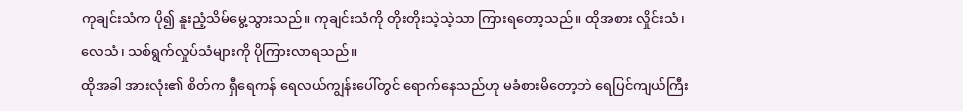ကုချင်းသံက ပို၍ နူးညံ့သိမ်မွေ့သွားသည်။ ကုချင်းသံကို တိုးတိုးသဲ့သဲ့သာ ကြားရတော့သည်။ ထိုအစား လှိုင်းသံ၊ လေသံ၊ သစ်ရွက်လှုပ်သံများကို ပိုကြားလာရသည်။
ထိုအခါ အားလုံး၏ စိတ်က ရှီရေကန် ရေလယ်ကျွန်းပေါ်တွင် ရောက်နေသည်ဟု မခံစားမိတော့ဘဲ ရေပြင်ကျယ်ကြီး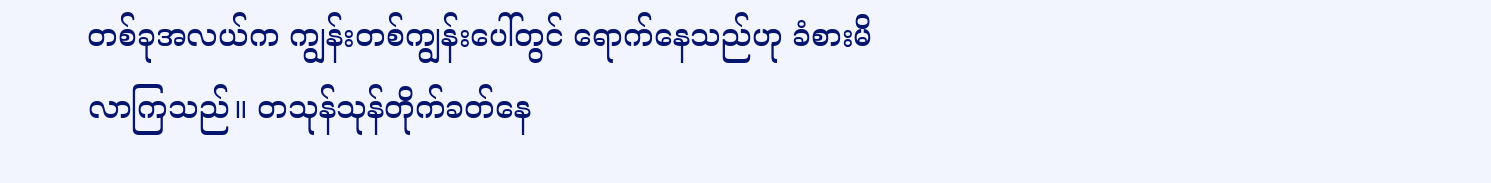တစ်ခုအလယ်က ကျွန်းတစ်ကျွန်းပေါ်တွင် ရောက်နေသည်ဟု ခံစားမိလာကြသည်။ တသုန်သုန်တိုက်ခတ်နေ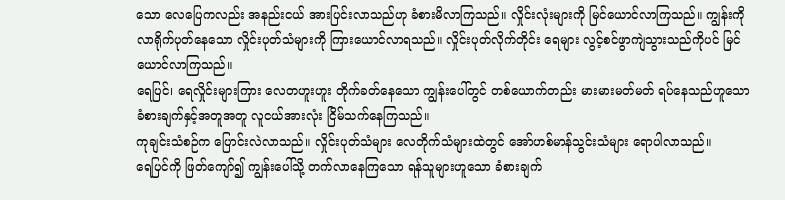သော လေပြေကလည်း အနည်းငယ် အားပြင်းလာသည်ဟု ခံစားမိလာကြသည်။ လှိုင်းလုံးများကို မြင်ယောင်လာကြသည်။ ကျွန်းကို လာရိုက်ပုတ်နေသော လှိုင်းပုတ်သံများကို ကြားယောင်လာရသည်။ လှိုင်းပုတ်လိုက်တိုင်း ရေများ လွင့်စင်ဖွာကျဲသွားသည်ကိုပင် မြင်ယောင်လာကြသည်။
ရေပြင်၊ ရေလှိုင်းများကြား လေတဟူးဟူး တိုက်ခတ်နေသော ကျွန်းပေါ်တွင် တစ်ယောက်တည်း မားမားမတ်မတ် ရပ်နေသည်ဟူသော ခံစားချက်နှင့်အတူအတူ လူငယ်အားလုံး ငြိမ်သက်နေကြသည်။
ကုချင်းသံစဉ်က ပြောင်းလဲလာသည်။ လှိုင်းပုတ်သံများ လေတိုက်သံများထဲတွင် အော်ဟစ်မာန်သွင်းသံများ ရောပါလာသည်။
ရေပြင်ကို ဖြတ်ကျော်၍ ကျွန်းပေါ်သို့ တက်လာနေကြသော ရန်သူများဟူသော ခံစားချက်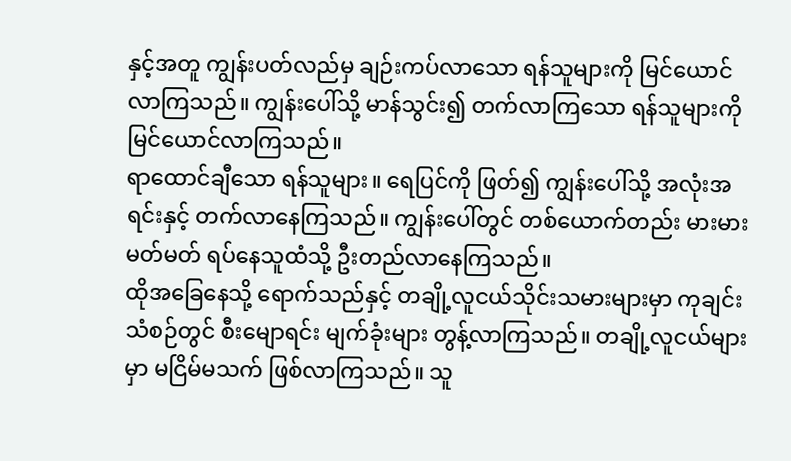နှင့်အတူ ကျွန်းပတ်လည်မှ ချဉ်းကပ်လာသော ရန်သူများကို မြင်ယောင်လာကြသည်။ ကျွန်းပေါ်သို့ မာန်သွင်း၍ တက်လာကြသော ရန်သူများကို မြင်ယောင်လာကြသည်။
ရာထောင်ချီသော ရန်သူများ။ ရေပြင်ကို ဖြတ်၍ ကျွန်းပေါ်သို့ အလုံးအရင်းနှင့် တက်လာနေကြသည်။ ကျွန်းပေါ်တွင် တစ်ယောက်တည်း မားမားမတ်မတ် ရပ်နေသူထံသို့ ဦးတည်လာနေကြသည်။
ထိုအခြေနေသို့ ရောက်သည်နှင့် တချို့လူငယ်သိုင်းသမားများမှာ ကုချင်းသံစဉ်တွင် စီးမျောရင်း မျက်ခုံးများ တွန့်လာကြသည်။ တချို့လူငယ်များမှာ မငြိမ်မသက် ဖြစ်လာကြသည်။ သူ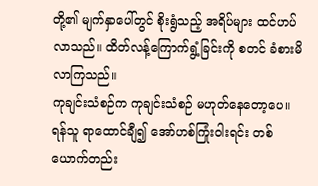တို့၏ မျက်နှာပေါ်တွင် စိုးရွံသည့် အရိပ်များ ထင်ဟပ်လာသည်။ ထိတ်လန့်ကြောက်ရွံ့ခြင်းကို စတင် ခံစားမိလာကြသည်။
ကုချင်းသံစဉ်က ကုချင်းသံစဉ် မဟုတ်နေတော့ပေ။ ရန်သူ ရာထောင်ချီ၍ အော်ဟစ်ကြုံးဝါးရင်း တစ်ယောက်တည်း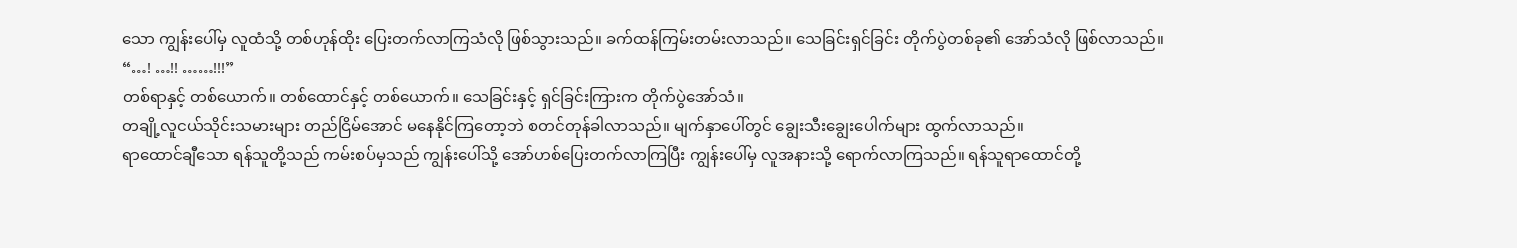သော ကျွန်းပေါ်မှ လူထံသို့ တစ်ဟုန်ထိုး ပြေးတက်လာကြသံလို ဖြစ်သွားသည်။ ခက်ထန်ကြမ်းတမ်းလာသည်။ သေခြင်းရှင်ခြင်း တိုက်ပွဲတစ်ခု၏ အော်သံလို ဖြစ်လာသည်။
“…! …!! ……!!!”
တစ်ရာနှင့် တစ်ယောက်။ တစ်ထောင်နှင့် တစ်ယောက်။ သေခြင်းနှင့် ရှင်ခြင်းကြားက တိုက်ပွဲအော်သံ။
တချို့လူငယ်သိုင်းသမားများ တည်ငြိမ်အောင် မနေနိုင်ကြတော့ဘဲ စတင်တုန်ခါလာသည်။ မျက်နှာပေါ်တွင် ချွေးသီးချွေးပေါက်များ ထွက်လာသည်။
ရာထောင်ချီသော ရန်သူတို့သည် ကမ်းစပ်မှသည် ကျွန်းပေါ်သို့ အော်ဟစ်ပြေးတက်လာကြပြီး ကျွန်းပေါ်မှ လူအနားသို့ ရောက်လာကြသည်။ ရန်သူရာထောင်တို့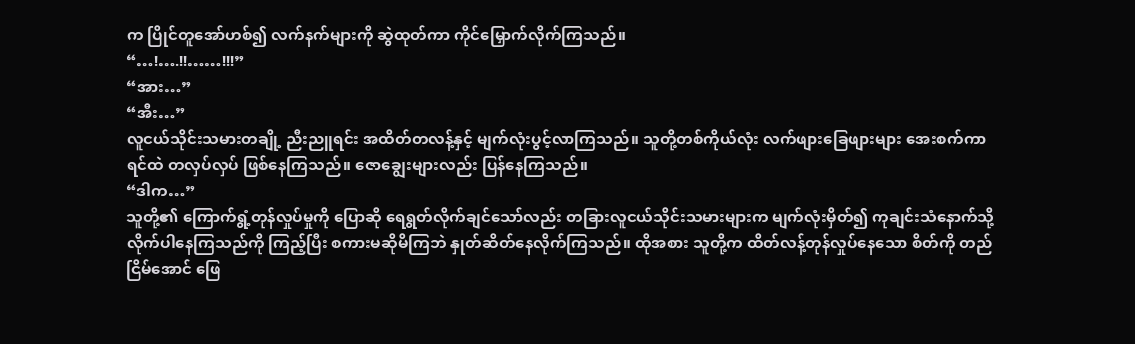က ပြိုင်တူအော်ဟစ်၍ လက်နက်များကို ဆွဲထုတ်ကာ ကိုင်မြှောက်လိုက်ကြသည်။
“…!….!!……!!!”
“အား…”
“အီး…”
လူငယ်သိုင်းသမားတချို့ ညီးညူရင်း အထိတ်တလန့်နှင့် မျက်လုံးပွင့်လာကြသည်။ သူတို့တစ်ကိုယ်လုံး လက်ဖျားခြေဖျားများ အေးစက်ကာ ရင်ထဲ တလှပ်လှပ် ဖြစ်နေကြသည်။ ဇောချွေးများလည်း ပြန်နေကြသည်။
“ဒါက…”
သူတို့၏ ကြောက်ရွံ့တုန်လှုပ်မှုကို ပြောဆို ရေရွတ်လိုက်ချင်သော်လည်း တခြားလူငယ်သိုင်းသမားများက မျက်လုံးမှိတ်၍ ကုချင်းသံနောက်သို့ လိုက်ပါနေကြသည်ကို ကြည့်ပြီး စကားမဆိုမိကြဘဲ နှုတ်ဆိတ်နေလိုက်ကြသည်။ ထိုအစား သူတို့က ထိတ်လန့်တုန်လှုပ်နေသော စိတ်ကို တည်ငြိမ်အောင် ဖြေ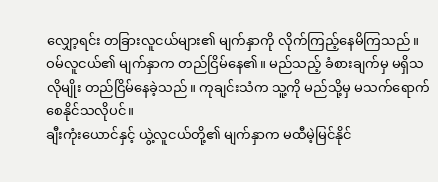လျှော့ရင်း တခြားလူငယ်များ၏ မျက်နှာကို လိုက်ကြည့်နေမိကြသည်။
ဝမ်လူငယ်၏ မျက်နှာက တည်ငြိမ်နေ၏။ မည်သည့် ခံစားချက်မှ မရှိသလိုမျိုး တည်ငြိမ်နေခဲ့သည်။ ကုချင်းသံက သူ့ကို မည်သို့မှ မသက်ရောက်စေနိုင်သလိုပင်။
ချီးကုံးယောင်နှင့် ယွဲ့လူငယ်တို့၏ မျက်နှာက မထီမဲ့မြင်နိုင်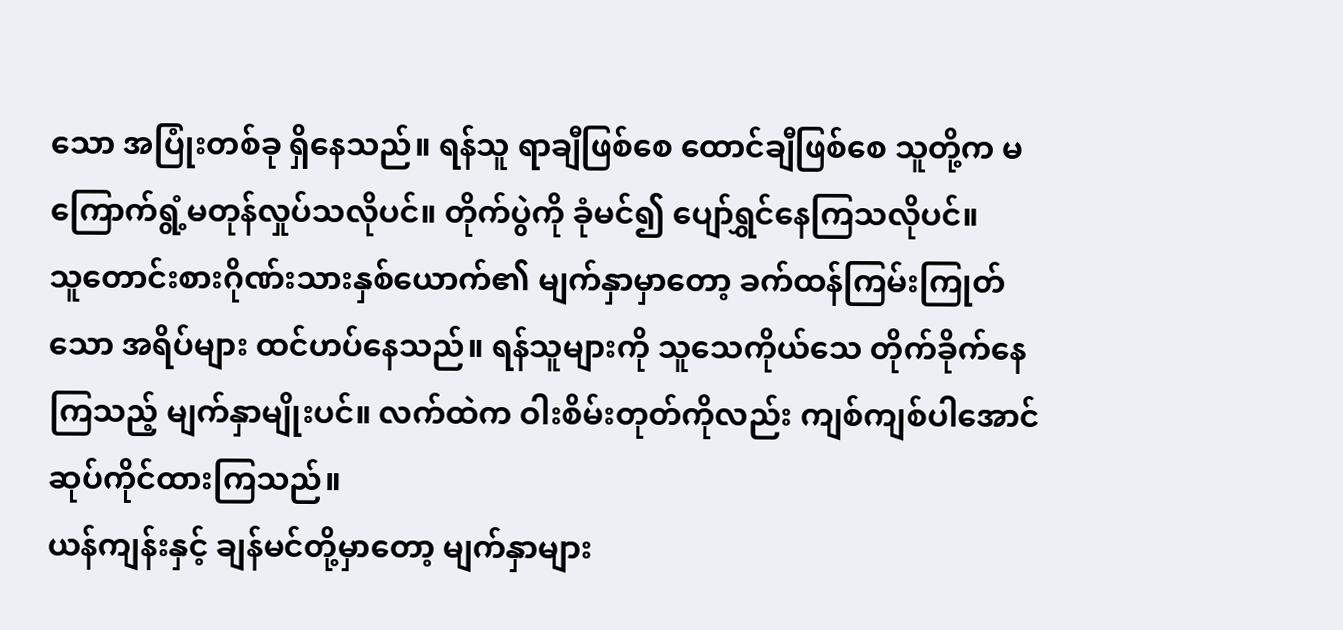သော အပြုံးတစ်ခု ရှိနေသည်။ ရန်သူ ရာချီဖြစ်စေ ထောင်ချီဖြစ်စေ သူတို့က မကြောက်ရွံ့မတုန်လှုပ်သလိုပင်။ တိုက်ပွဲကို ခုံမင်၍ ပျော်ရွှင်နေကြသလိုပင်။
သူတောင်းစားဂိုဏ်းသားနှစ်ယောက်၏ မျက်နှာမှာတော့ ခက်ထန်ကြမ်းကြုတ်သော အရိပ်များ ထင်ဟပ်နေသည်။ ရန်သူများကို သူသေကိုယ်သေ တိုက်ခိုက်နေကြသည့် မျက်နှာမျိုးပင်။ လက်ထဲက ဝါးစိမ်းတုတ်ကိုလည်း ကျစ်ကျစ်ပါအောင် ဆုပ်ကိုင်ထားကြသည်။
ယန်ကျန်းနှင့် ချန်မင်တို့မှာတော့ မျက်နှာများ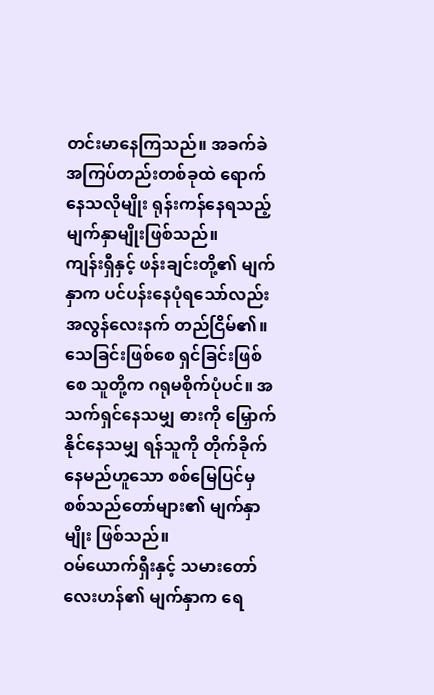တင်းမာနေကြသည်။ အခက်ခဲ အကြပ်တည်းတစ်ခုထဲ ရောက်နေသလိုမျိုး ရုန်းကန်နေရသည့် မျက်နှာမျိုးဖြစ်သည်။
ကျန်းရှီနှင့် ဖန်းချင်းတို့၏ မျက်နှာက ပင်ပန်းနေပုံရသော်လည်း အလွန်လေးနက် တည်ငြိမ်၏။ သေခြင်းဖြစ်စေ ရှင်ခြင်းဖြစ်စေ သူတို့က ဂရုမစိုက်ပုံပင်။ အသက်ရှင်နေသမျှ ဓားကို မြှောက်နိုင်နေသမျှ ရန်သူကို တိုက်ခိုက်နေမည်ဟူသော စစ်မြေပြင်မှ စစ်သည်တော်များ၏ မျက်နှာမျိုး ဖြစ်သည်။
ဝမ်ယောက်ရှီးနှင့် သမားတော်လေးဟန်၏ မျက်နှာက ရေ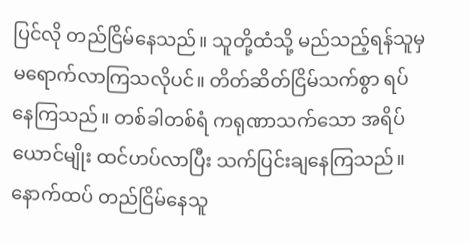ပြင်လို တည်ငြိမ်နေသည်။ သူတို့ထံသို့ မည်သည့်ရန်သူမှ မရောက်လာကြသလိုပင်။ တိတ်ဆိတ်ငြိမ်သက်စွာ ရပ်နေကြသည်။ တစ်ခါတစ်ရံ ကရုဏာသက်သော အရိပ်ယောင်မျိုး ထင်ဟပ်လာပြီး သက်ပြင်းချနေကြသည်။
နောက်ထပ် တည်ငြိမ်နေသူ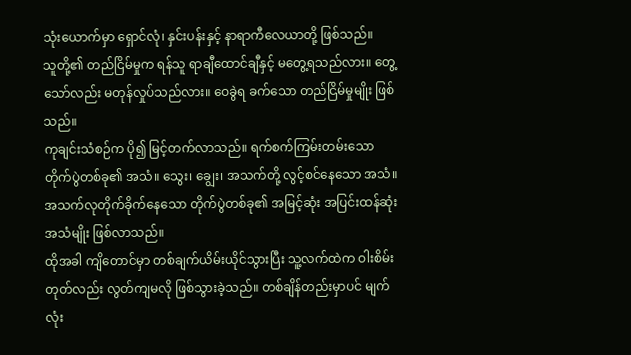သုံးယောက်မှာ ရှောင်လုံ၊ နှင်းပန်းနှင့် နာရာကီလေယာတို့ ဖြစ်သည်။
သူတို့၏ တည်ငြိမ်မှုက ရန်သူ ရာချီထောင်ချီနှင့် မတွေ့ရသည်လား။ တွေ့သော်လည်း မတုန်လှုပ်သည်လား။ ဝေခွဲရ ခက်သော တည်ငြိမ်မှုမျိုး ဖြစ်သည်။
ကုချင်းသံစဉ်က ပို၍ မြင့်တက်လာသည်။ ရက်စက်ကြမ်းတမ်းသော တိုက်ပွဲတစ်ခု၏ အသံ။ သွေး၊ ချွေး၊ အသက်တို့ လွင့်စင်နေသော အသံ။ အသက်လုတိုက်ခိုက်နေသော တိုက်ပွဲတစ်ခု၏ အမြင့်ဆုံး အပြင်းထန်ဆုံး အသံမျိုး ဖြစ်လာသည်။
ထိုအခါ ကျိတောင်မှာ တစ်ချက်ယိမ်းယိုင်သွားပြီး သူ့လက်ထဲက ဝါးစိမ်းတုတ်လည်း လွတ်ကျမလို ဖြစ်သွားခဲ့သည်။ တစ်ချိန်တည်းမှာပင် မျက်လုံး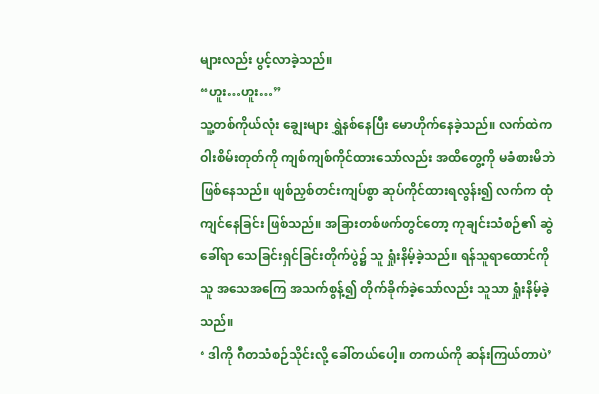များလည်း ပွင့်လာခဲ့သည်။
“ဟူး…ဟူး…”
သူ့တစ်ကိုယ်လုံး ချွေးများ ရွှဲနစ်နေပြီး မောဟိုက်နေခဲ့သည်။ လက်ထဲက ဝါးစိမ်းတုတ်ကို ကျစ်ကျစ်ကိုင်ထားသော်လည်း အထိတွေ့ကို မခံစားမိဘဲ ဖြစ်နေသည်။ ဖျစ်ညှစ်တင်းကျပ်စွာ ဆုပ်ကိုင်ထားရလွန်း၍ လက်က ထုံကျင်နေခြင်း ဖြစ်သည်။ အခြားတစ်ဖက်တွင်တော့ ကုချင်းသံစဉ်၏ ဆွဲခေါ်ရာ သေခြင်းရှင်ခြင်းတိုက်ပွဲ၌ သူ ရှုံးနိမ့်ခဲ့သည်။ ရန်သူရာထောင်ကို သူ အသေအကြေ အသက်စွန့်၍ တိုက်ခိုက်ခဲ့သော်လည်း သူသာ ရှုံးနိမ့်ခဲ့သည်။
‘ ဒါကို ဂီတသံစဉ်သိုင်းလို့ ခေါ်တယ်ပေါ့။ တကယ်ကို ဆန်းကြယ်တာပဲ’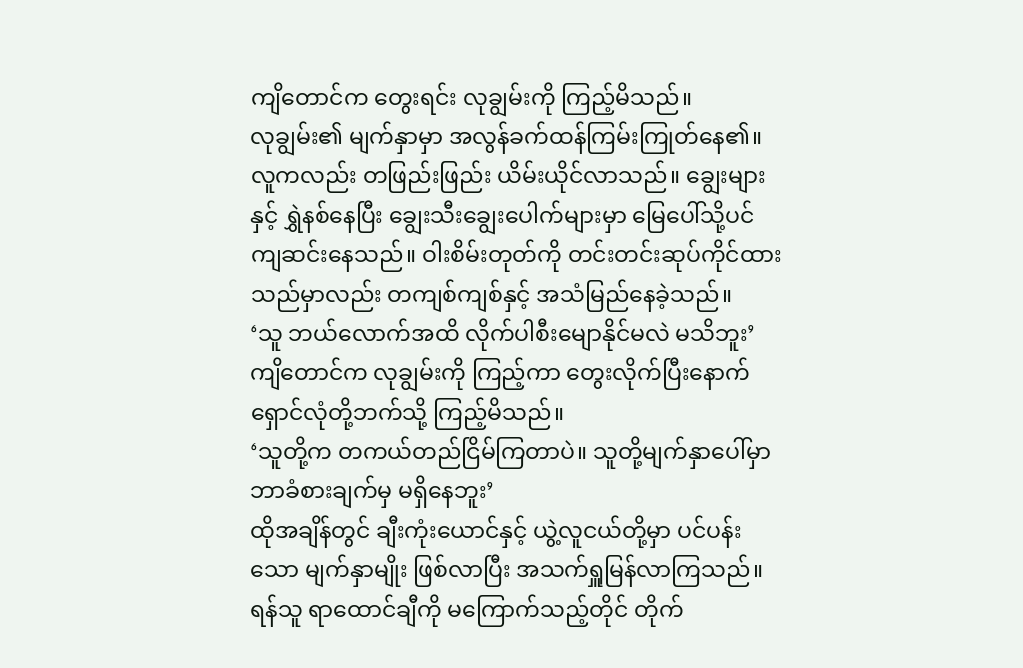ကျိတောင်က တွေးရင်း လုချွမ်းကို ကြည့်မိသည်။
လုချွမ်း၏ မျက်နှာမှာ အလွန်ခက်ထန်ကြမ်းကြုတ်နေ၏။ လူကလည်း တဖြည်းဖြည်း ယိမ်းယိုင်လာသည်။ ချွေးများနှင့် ရွှဲနစ်နေပြီး ချွေးသီးချွေးပေါက်များမှာ မြေပေါ်သို့ပင် ကျဆင်းနေသည်။ ဝါးစိမ်းတုတ်ကို တင်းတင်းဆုပ်ကိုင်ထားသည်မှာလည်း တကျစ်ကျစ်နှင့် အသံမြည်နေခဲ့သည်။
‘သူ ဘယ်လောက်အထိ လိုက်ပါစီးမျောနိုင်မလဲ မသိဘူး’
ကျိတောင်က လုချွမ်းကို ကြည့်ကာ တွေးလိုက်ပြီးနောက် ရှောင်လုံတို့ဘက်သို့ ကြည့်မိသည်။
‘သူတို့က တကယ်တည်ငြိမ်ကြတာပဲ။ သူတို့မျက်နှာပေါ်မှာ ဘာခံစားချက်မှ မရှိနေဘူး’
ထိုအချိန်တွင် ချီးကုံးယောင်နှင့် ယွဲ့လူငယ်တို့မှာ ပင်ပန်းသော မျက်နှာမျိုး ဖြစ်လာပြီး အသက်ရှူမြန်လာကြသည်။ ရန်သူ ရာထောင်ချီကို မကြောက်သည့်တိုင် တိုက်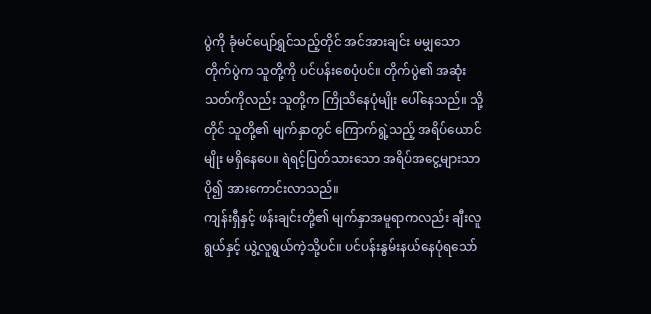ပွဲကို ခုံမင်ပျော်ရွှင်သည့်တိုင် အင်အားချင်း မမျှသော တိုက်ပွဲက သူတို့ကို ပင်ပန်းစေပုံပင်။ တိုက်ပွဲ၏ အဆုံးသတ်ကိုလည်း သူတို့က ကြိုသိနေပုံမျိုး ပေါ်နေသည်။ သို့တိုင် သူတို့၏ မျက်နှာတွင် ကြောက်ရွဲ့သည့် အရိပ်ယောင်မျိုး မရှိနေပေ။ ရဲရင့်ပြတ်သားသော အရိပ်အငွေ့များသာ ပို၍ အားကောင်းလာသည်။
ကျန်းရှီနှင့် ဖန်းချင်းတို့၏ မျက်နှာအမူရာကလည်း ချီးလူရွယ်နှင့် ယွဲ့လူရွယ်ကဲ့သို့ပင်။ ပင်ပန်းနွမ်းနယ်နေပုံရသော်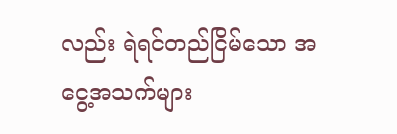လည်း ရဲရင်တည်ငြိမ်သော အငွေ့အသက်များ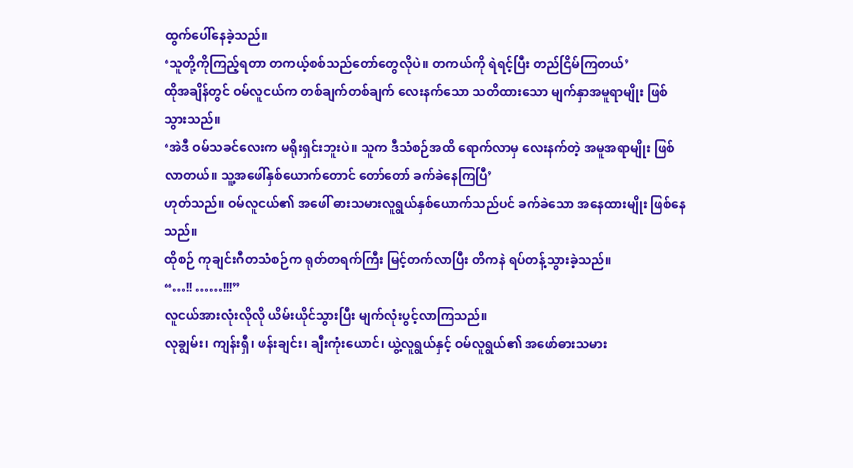ထွက်ပေါ်နေခဲ့သည်။
‘သူတို့ကိုကြည့်ရတာ တကယ့်စစ်သည်တော်တွေလိုပဲ။ တကယ်ကို ရဲရင့်ပြီး တည်ငြိမ်ကြတယ်’
ထိုအချိန်တွင် ဝမ်လူငယ်က တစ်ချက်တစ်ချက် လေးနက်သော သတိထားသော မျက်နှာအမူရာမျိုး ဖြစ်သွားသည်။
‘အဲဒီ ဝမ်သခင်လေးက မရိုးရှင်းဘူးပဲ။ သူက ဒီသံစဉ်အထိ ရောက်လာမှ လေးနက်တဲ့ အမူအရာမျိုး ဖြစ်လာတယ်။ သူ့အဖေါ်နှစ်ယောက်တောင် တော်တော် ခက်ခဲနေကြပြီ’
ဟုတ်သည်။ ဝမ်လူငယ်၏ အဖေါ် ဓားသမားလူရွယ်နှစ်ယောက်သည်ပင် ခက်ခဲသော အနေထားမျိုး ဖြစ်နေသည်။
ထိုစဉ် ကုချင်းဂီတသံစဉ်က ရုတ်တရက်ကြီး မြင့်တက်လာပြီး တိကနဲ ရပ်တန့်သွားခဲ့သည်။
“…!! ……!!!”
လူငယ်အားလုံးလိုလို ယိမ်းယိုင်သွားပြီး မျက်လုံးပွင့်လာကြသည်။
လုချွမ်း၊ ကျန်းရှီ၊ ဖန်းချင်း၊ ချီးကုံးယောင်၊ ယွဲ့လူရွယ်နှင့် ဝမ်လူရွယ်၏ အဖော်ဓားသမား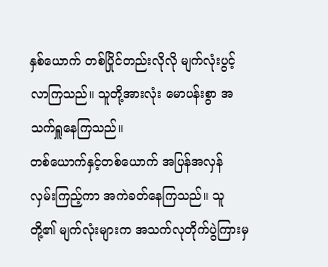နှစ်ယောက် တစ်ပြိုင်တည်းလိုလို မျက်လုံးပွင့်လာကြသည်။ သူတို့အားလုံး မောပန်းစွာ အသက်ရှူနေကြသည်။
တစ်ယောက်နှင့်တစ်ယောက် အပြန်အလှန် လှမ်းကြည့်ကာ အကဲခတ်နေကြသည်။ သူတို့၏ မျက်လုံးများက အသက်လုတိုက်ပွဲကြားမှ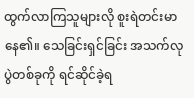ထွက်လာကြသူများလို စူးရဲတင်းမာနေ၏။ သေခြင်းရှင်ခြင်း အသက်လုပွဲတစ်ခုကို ရင်ဆိုင်ခဲ့ရ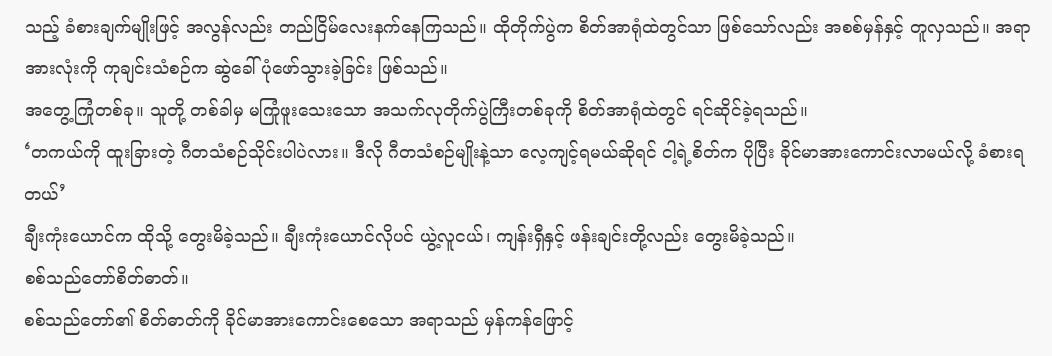သည့် ခံစားချက်မျိုးဖြင့် အလွန်လည်း တည်ငြိမ်လေးနက်နေကြသည်။ ထိုတိုက်ပွဲက စိတ်အာရုံထဲတွင်သာ ဖြစ်သော်လည်း အစစ်မှန်နှင့် တူလှသည်။ အရာအားလုံးကို ကုချင်းသံစဉ်က ဆွဲခေါ်ပုံဖော်သွားခဲ့ခြင်း ဖြစ်သည်။
အတွေ့ကြုံတစ်ခု။ သူတို့ တစ်ခါမှ မကြုံဖူးသေးသော အသက်လုတိုက်ပွဲကြီးတစ်ခုကို စိတ်အာရုံထဲတွင် ရင်ဆိုင်ခဲ့ရသည်။
‘တကယ်ကို ထူးခြားတဲ့ ဂီတသံစဉ်သိုင်းပါပဲလား။ ဒီလို ဂီတသံစဉ်မျိုးနဲ့သာ လေ့ကျင့်ရမယ်ဆိုရင် ငါ့ရဲ့စိတ်က ပိုပြီး ခိုင်မာအားကောင်းလာမယ်လို့ ခံစားရတယ်’
ချီးကုံးယောင်က ထိုသို့ တွေးမိခဲ့သည်။ ချီးကုံးယောင်လိုပင် ယွဲ့လူငယ်၊ ကျန်းရှီနှင့် ဖန်းချင်းတို့လည်း တွေးမိခဲ့သည်။
စစ်သည်တော်စိတ်ဓာတ်။
စစ်သည်တော်၏ စိတ်ဓာတ်ကို ခိုင်မာအားကောင်းစေသော အရာသည် မှန်ကန်ဖြောင့်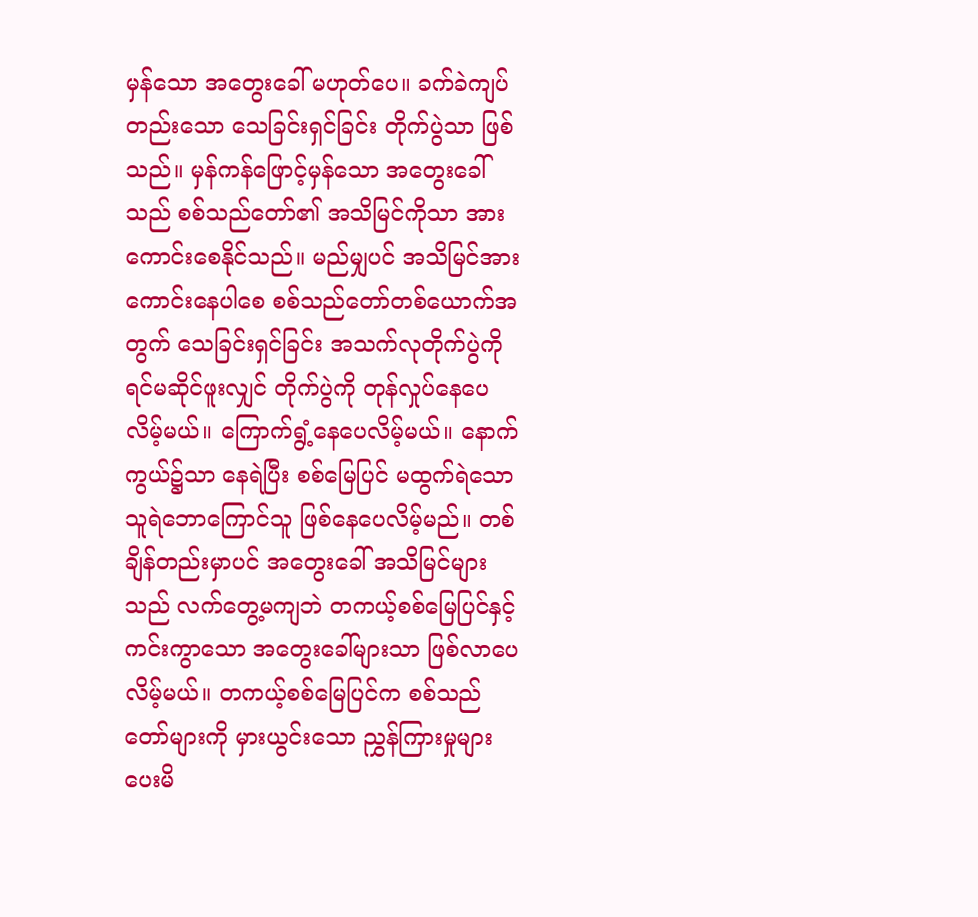မှန်သော အတွေးခေါ် မဟုတ်ပေ။ ခက်ခဲကျပ်တည်းသော သေခြင်းရှင်ခြင်း တိုက်ပွဲသာ ဖြစ်သည်။ မှန်ကန်ဖြောင့်မှန်သော အတွေးခေါ်သည် စစ်သည်တော်၏ အသိမြင်ကိုသာ အားကောင်းစေနိုင်သည်။ မည်မျှပင် အသိမြင်အားကောင်းနေပါစေ စစ်သည်တော်တစ်ယောက်အတွက် သေခြင်းရှင်ခြင်း အသက်လုတိုက်ပွဲကို ရင်မဆိုင်ဖူးလျှင် တိုက်ပွဲကို တုန်လှုပ်နေပေလိမ့်မယ်။ ကြောက်ရွံ့နေပေလိမ့်မယ်။ နောက်ကွယ်၌သာ နေရဲပြီး စစ်မြေပြင် မထွက်ရဲသော သူရဲဘောကြောင်သူ ဖြစ်နေပေလိမ့်မည်။ တစ်ချိန်တည်းမှာပင် အတွေးခေါ် အသိမြင်များသည် လက်တွေ့မကျဘဲ တကယ့်စစ်မြေပြင်နှင့် ကင်းကွာသော အတွေးခေါ်များသာ ဖြစ်လာပေလိမ့်မယ်။ တကယ့်စစ်မြေပြင်က စစ်သည်တော်များကို မှားယွင်းသော ညွှန်ကြားမှုများ ပေးမိ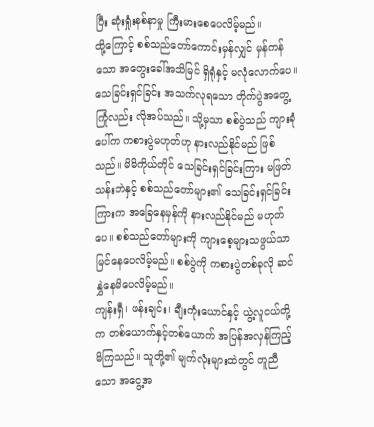ပြီး ဆုံးရှုံးနစ်နာမှု ကြီးမားစေပေလိမ့်မည်။
ထို့ကြောင့် စစ်သည်တော်ကောင်းမှန်လျှင် မှန်ကန်သော အတွေးခေါ်အသိမြင် ရှိရုံနှင့် မလုံလောက်ပေ။ သေခြင်းရှင်ခြင်း အသက်လုရသော တိုက်ပွဲအတွေ့ကြုံလည်း လိုအပ်သည်။ သို့မှသာ စစ်ပွဲသည် ကျားခုံပေါ်က ကစားပွဲမဟုတ်ဟု နားလည်နိုင်မည် ဖြစ်သည်။ မိမိကိုယ်တိုင် သေခြင်းရှင်ခြင်းကြား မဖြတ်သန်းဘဲနှင့် စစ်သည်တော်များ၏ သေခြင်းရှင်ခြင်းကြားက အခြေနေမှန်ကို နားလည်နိုင်မည် မဟုတ်ပေ။ စစ်သည်တော်များကို ကျားစေ့များသဖွယ်သာ မြင်နေပေလိမ့်မည်။ စစ်ပွဲကို ကစားပွဲတစ်ခုလို ဆင်နွှဲနေမိပေလိမ့်မည်။
ကျန်းရှီ၊ ဖန်းချင်း၊ ချီးကုံးယောင်နှင့် ယွဲ့လူငယ်တို့က တစ်ယောက်နှင့်တစ်ယောက် အပြန်အလှန်ကြည့်မိကြသည်။ သူတို့၏ မျက်လုံးများထဲတွင် တူညီသော အငွေ့အ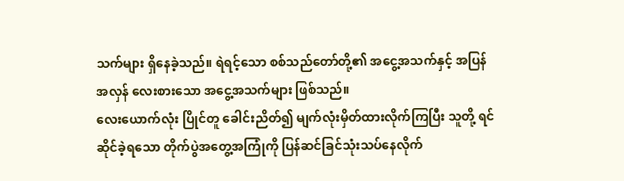သက်များ ရှိနေခဲ့သည်။ ရဲရင့်သော စစ်သည်တော်တို့၏ အငွေ့အသက်နှင့် အပြန်အလှန် လေးစားသော အငွေ့အသက်များ ဖြစ်သည်။
လေးယောက်လုံး ပြိုင်တူ ခေါင်းညိတ်၍ မျက်လုံးမှိတ်ထားလိုက်ကြပြီး သူတို့ ရင်ဆိုင်ခဲ့ရသော တိုက်ပွဲအတွေ့အကြုံကို ပြန်ဆင်ခြင်သုံးသပ်နေလိုက်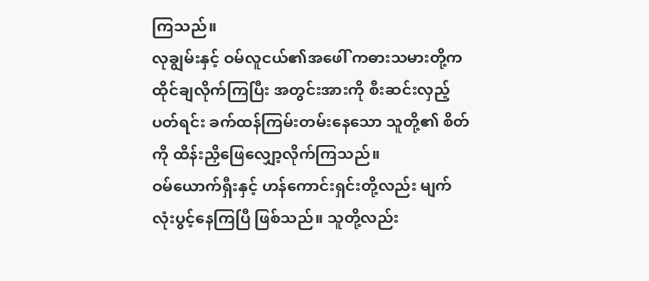ကြသည်။
လုချွမ်းနှင့် ဝမ်လူငယ်၏အဖေါ် ကဓားသမားတို့က ထိုင်ချလိုက်ကြပြီး အတွင်းအားကို စီးဆင်းလှည့်ပတ်ရင်း ခက်ထန်ကြမ်းတမ်းနေသော သူတို့၏ စိတ်ကို ထိန်းညှိဖြေလျှော့လိုက်ကြသည်။
ဝမ်ယောက်ရှီးနှင့် ဟန်ကောင်းရှင်းတို့လည်း မျက်လုံးပွင့်နေကြပြီ ဖြစ်သည်။ သူတို့လည်း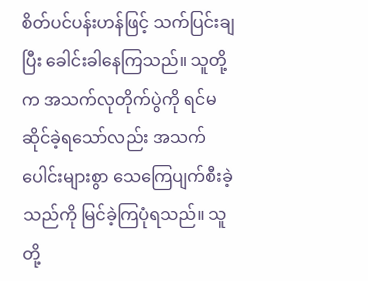စိတ်ပင်ပန်းဟန်ဖြင့် သက်ပြင်းချပြီး ခေါင်းခါနေကြသည်။ သူတို့က အသက်လုတိုက်ပွဲကို ရင်မဆိုင်ခဲ့ရသော်လည်း အသက်ပေါင်းများစွာ သေကြေပျက်စီးခဲ့သည်ကို မြင်ခဲ့ကြပုံရသည်။ သူတို့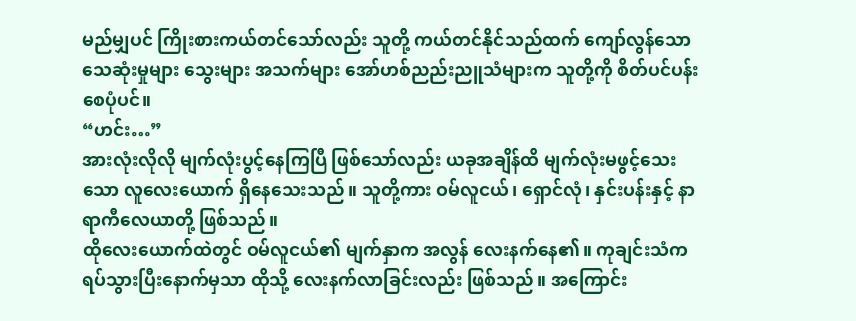မည်မျှပင် ကြိုးစားကယ်တင်သော်လည်း သူတို့ ကယ်တင်နိုင်သည်ထက် ကျော်လွန်သော သေဆုံးမှုများ သွေးများ အသက်များ အော်ဟစ်ညည်းညူသံများက သူတို့ကို စိတ်ပင်ပန်းစေပုံပင်။
“ဟင်း…”
အားလုံးလိုလို မျက်လုံးပွင့်နေကြပြီ ဖြစ်သော်လည်း ယခုအချိန်ထိ မျက်လုံးမဖွင့်သေးသော လူလေးယောက် ရှိနေသေးသည်။ သူတို့ကား ဝမ်လူငယ်၊ ရှောင်လုံ၊ နှင်းပန်းနှင့် နာရာကီလေယာတို့ ဖြစ်သည်။
ထိုလေးယောက်ထဲတွင် ဝမ်လူငယ်၏ မျက်နှာက အလွန် လေးနက်နေ၏။ ကုချင်းသံက ရပ်သွားပြီးနောက်မှသာ ထိုသို့ လေးနက်လာခြင်းလည်း ဖြစ်သည်။ အကြောင်း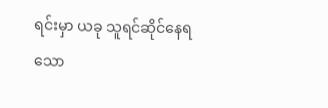ရင်းမှာ ယခု သူရင်ဆိုင်နေရသော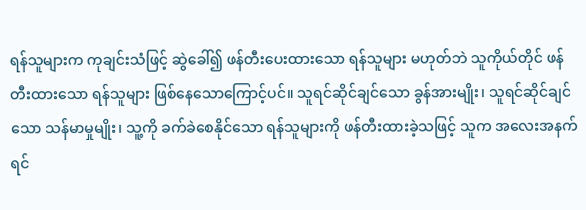ရန်သူများက ကုချင်းသံဖြင့် ဆွဲခေါ်၍ ဖန်တီးပေးထားသော ရန်သူများ မဟုတ်ဘဲ သူကိုယ်တိုင် ဖန်တီးထားသော ရန်သူများ ဖြစ်နေသောကြောင့်ပင်။ သူရင်ဆိုင်ချင်သော ခွန်အားမျိုး၊ သူရင်ဆိုင်ချင်သော သန်မာမှုမျိုး၊ သူ့ကို ခက်ခဲစေနိုင်သော ရန်သူများကို ဖန်တီးထားခဲ့သဖြင့် သူက အလေးအနက်ရင်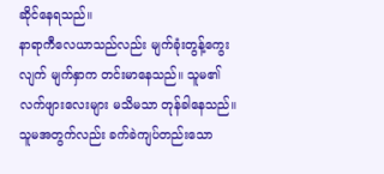ဆိုင်နေရသည်။
နာရာကီလေယာသည်လည်း မျက်ခုံးတွန့်ကွေးလျက် မျက်နှာက တင်းမာနေသည်။ သူမ၏ လက်ဖျားလေးများ မသိမသာ တုန်ခါနေသည်။ သူမအတွက်လည်း ခက်ခဲကျပ်တည်းသော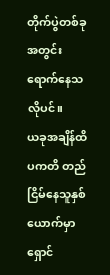တိုက်ပွဲတစ်ခုအတွင်း ရောက်နေသလိုပင်။
ယခုအချိန်ထိ ပကတိ တည်ငြိမ်နေသူနှစ်ယောက်မှာ ရှောင်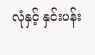လုံနှင့် နှင်းပန်း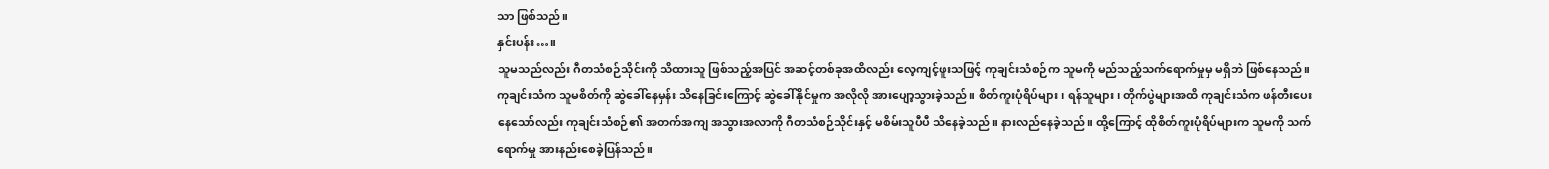သာ ဖြစ်သည်။
နှင်းပန်း…။
သူမသည်လည်း ဂီတသံစဉ်သိုင်းကို သိထားသူ ဖြစ်သည့်အပြင် အဆင့်တစ်ခုအထိလည်း လေ့ကျင့်ဖူးသဖြင့် ကုချင်းသံစဉ်က သူမကို မည်သည့်သက်ရောက်မှုမှ မရှိဘဲ ဖြစ်နေသည်။ ကုချင်းသံက သူမစိတ်ကို ဆွဲခေါ်နေမှန်း သိနေခြင်းကြောင့် ဆွဲခေါ်နိုင်မှုက အလိုလို အားပျော့သွားခဲ့သည်။ စိတ်ကူးပုံရိပ်များ၊ ရန်သူများ၊ တိုက်ပွဲများအထိ ကုချင်းသံက ဖန်တီးပေးနေသော်လည်း ကုချင်းသံစဉ်၏ အတက်အကျ အသွားအလာကို ဂီတသံစဉ်သိုင်းနှင့် မစိမ်းသူပီပီ သိနေခဲ့သည်။ နားလည်နေခဲ့သည်။ ထို့ကြောင့် ထိုစိတ်ကူးပုံရိပ်များက သူမကို သက်ရောက်မှု အားနည်းစေခဲ့ပြန်သည်။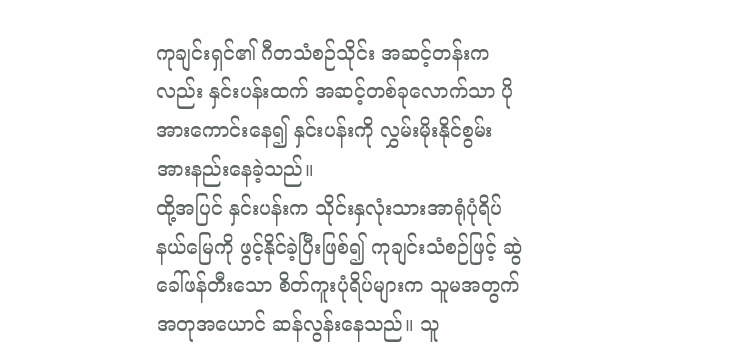ကုချင်းရှင်၏ ဂီတသံစဉ်သိုင်း အဆင့်တန်းကလည်း နှင်းပန်းထက် အဆင့်တစ်ခုလောက်သာ ပိုအားကောင်းနေ၍ နှင်းပန်းကို လွှမ်းမိုးနိုင်စွမ်း အားနည်းနေခဲ့သည်။
ထို့အပြင် နှင်းပန်းက သိုင်းနှလုံးသားအာရုံပုံရိပ်နယ်မြေကို ဖွင့်နိုင်ခဲ့ပြီးဖြစ်၍ ကုချင်းသံစဉ်ဖြင့် ဆွဲခေါ်ဖန်တီးသော စိတ်ကူးပုံရိပ်များက သူမအတွက် အတုအယောင် ဆန်လွန်းနေသည်။ သူ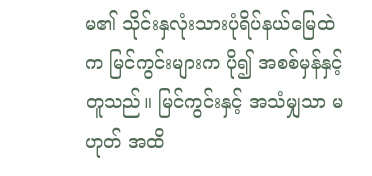မ၏ သိုင်းနှလုံးသားပုံရိပ်နယ်မြေထဲက မြင်ကွင်းများက ပို၍ အစစ်မှန်နှင့်တူသည်။ မြင်ကွင်းနှင့် အသံမျှသာ မဟုတ် အထိ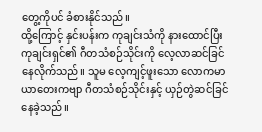တွေ့ကိုပင် ခံစားနိုင်သည်။
ထို့ကြောင့် နှင်းပန်းက ကုချင်းသံကို နားထောင်ပြီး ကုချင်းရှင်၏ ဂီတသံစဉ်သိုင်းကို လေ့လာဆင်ခြင်နေလိုက်သည်။ သူမ လေ့ကျင့်ဖူးသော လောကမာယာတေးကဗျာ ဂီတသံစဉ်သိုင်းနှင့် ယှဉ်တွဲဆင်ခြင်နေခဲ့သည်။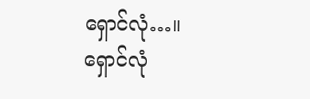ရှောင်လုံ…။
ရှောင်လုံ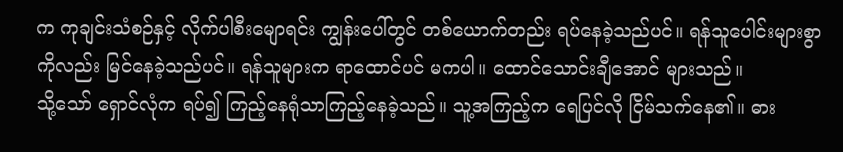က ကုချင်းသံစဉ်နှင့် လိုက်ပါစီးမျောရင်း ကျွန်းပေါ်တွင် တစ်ယောက်တည်း ရပ်နေခဲ့သည်ပင်။ ရန်သူပေါင်းများစွာကိုလည်း မြင်နေခဲ့သည်ပင်။ ရန်သူများက ရာထောင်ပင် မကပါ။ ထောင်သောင်းချီအောင် များသည်။
သို့သော် ရှောင်လုံက ရပ်၍ ကြည့်နေရုံသာကြည့်နေခဲ့သည်။ သူ့အကြည့်က ရေပြင်လို ငြိမ်သက်နေ၏။ ဓား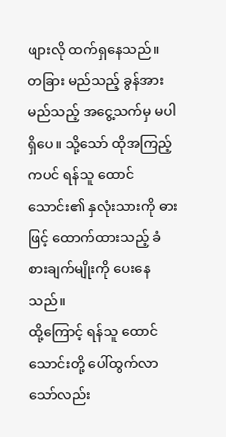ဖျားလို ထက်ရှနေသည်။ တခြား မည်သည့် ခွန်အား မည်သည့် အငွေ့သက်မှ မပါရှိပေ။ သို့သော် ထိုအကြည့်ကပင် ရန်သူ ထောင်သောင်း၏ နှလုံးသားကို ဓားဖြင့် ထောက်ထားသည့် ခံစားချက်မျိုးကို ပေးနေသည်။
ထို့ကြောင့် ရန်သူ ထောင်သောင်းတို့ ပေါ်ထွက်လာသော်လည်း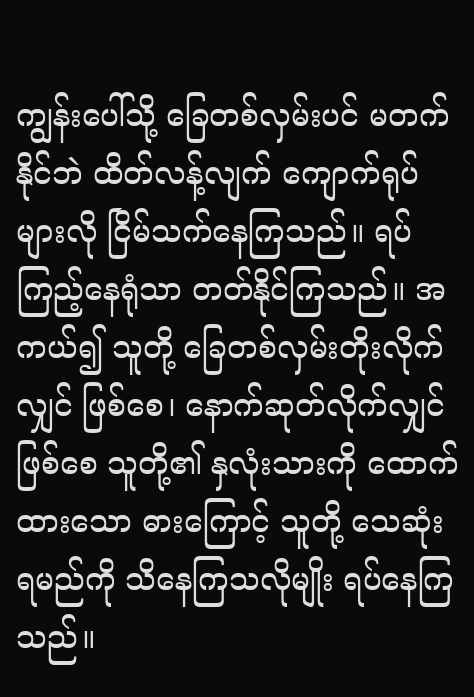ကျွန်းပေါ်သို့ ခြေတစ်လှမ်းပင် မတက်နိုင်ဘဲ ထိတ်လန့်လျက် ကျောက်ရုပ်များလို ငြိမ်သက်နေကြသည်။ ရပ်ကြည့်နေရုံသာ တတ်နိုင်ကြသည်။ အကယ်၍ သူတို့ ခြေတစ်လှမ်းတိုးလိုက်လျှင် ဖြစ်စေ၊ နောက်ဆုတ်လိုက်လျှင် ဖြစ်စေ သူတို့၏ နှလုံးသားကို ထောက်ထားသော ဓားကြောင့် သူတို့ သေဆုံးရမည်ကို သိနေကြသလိုမျိုး ရပ်နေကြသည်။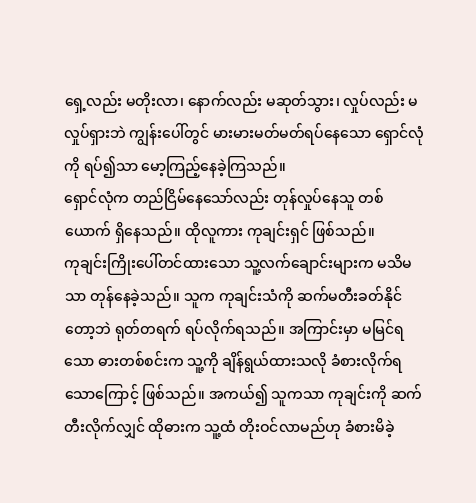ရှေ့လည်း မတိုးလာ၊ နောက်လည်း မဆုတ်သွား၊ လှုပ်လည်း မလှုပ်ရှားဘဲ ကျွန်းပေါ်တွင် မားမားမတ်မတ်ရပ်နေသော ရှောင်လုံကို ရပ်၍သာ မော့ကြည့်နေခဲ့ကြသည်။
ရှောင်လုံက တည်ငြိမ်နေသော်လည်း တုန်လှုပ်နေသူ တစ်ယောက် ရှိနေသည်။ ထိုလူကား ကုချင်းရှင် ဖြစ်သည်။
ကုချင်းကြိုးပေါ်တင်ထားသော သူ့လက်ချောင်းများက မသိမသာ တုန်နေခဲ့သည်။ သူက ကုချင်းသံကို ဆက်မတီးခတ်နိုင်တော့ဘဲ ရုတ်တရက် ရပ်လိုက်ရသည်။ အကြာင်းမှာ မမြင်ရသော ဓားတစ်စင်းက သူ့ကို ချိန်ရွယ်ထားသလို ခံစားလိုက်ရသောကြောင့် ဖြစ်သည်။ အကယ်၍ သူကသာ ကုချင်းကို ဆက်တီးလိုက်လျှင် ထိုဓားက သူ့ထံ တိုးဝင်လာမည်ဟု ခံစားမိခဲ့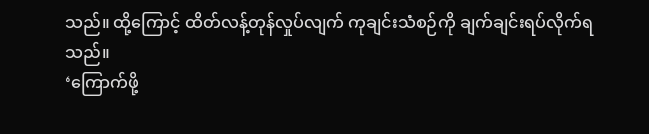သည်။ ထို့ကြောင့် ထိတ်လန့်တုန်လှုပ်လျက် ကုချင်းသံစဉ်ကို ချက်ချင်းရပ်လိုက်ရသည်။
‘ကြောက်ဖို့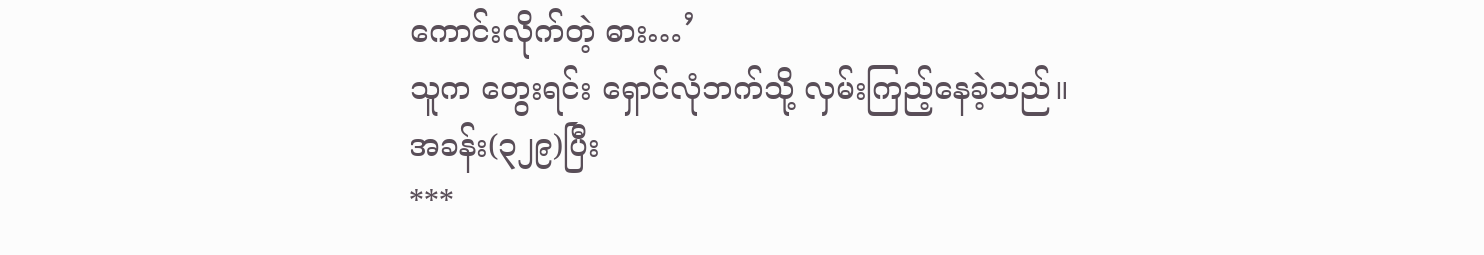ကောင်းလိုက်တဲ့ ဓား…’
သူက တွေးရင်း ရှောင်လုံဘက်သို့ လှမ်းကြည့်နေခဲ့သည်။
အခန်း(၃၂၉)ပြီး
***